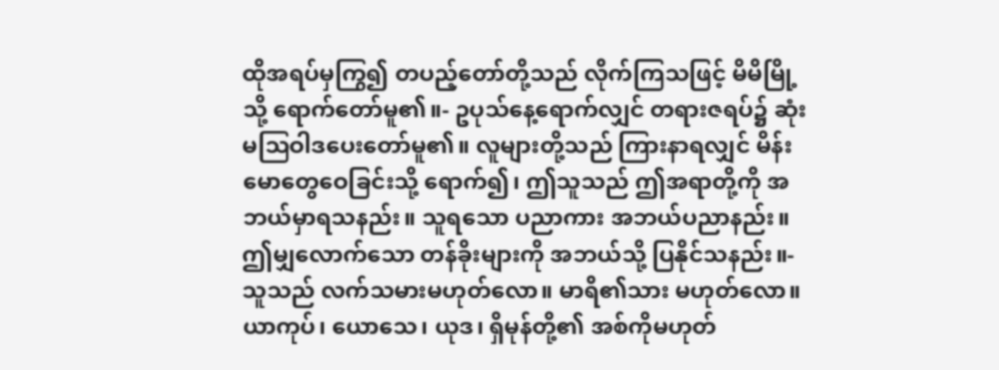ထိုအရပ်မှကြွ၍ တပည့်တော်တို့သည် လိုက်ကြသဖြင့် မိမိမြို့သို့ ရောက်တော်မူ၏။- ဥပုသ်နေ့ရောက်လျှင် တရားဇရပ်၌ ဆုံးမဩဝါဒပေးတော်မူ၏။ လူများတို့သည် ကြားနာရလျှင် မိန်းမောတွေဝေခြင်းသို့ ရောက်၍၊ ဤသူသည် ဤအရာတို့ကို အဘယ်မှာရသနည်း။ သူရသော ပညာကား အဘယ်ပညာနည်း။ ဤမျှလောက်သော တန်ခိုးများကို အဘယ်သို့ ပြနိုင်သနည်း။- သူသည် လက်သမားမဟုတ်လော။ မာရိ၏သား မဟုတ်လော။ ယာကုပ်၊ ယောသေ၊ ယုဒ၊ ရှိမုန်တို့၏ အစ်ကိုမဟုတ်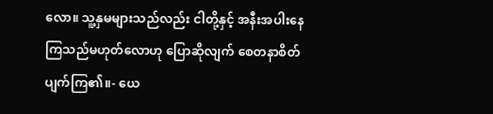လော။ သူ့နှမများသည်လည်း ငါတို့နှင့် အနီးအပါးနေကြသည်မဟုတ်လောဟု ပြောဆိုလျက် စေတနာစိတ် ပျက်ကြ၏။- ယေ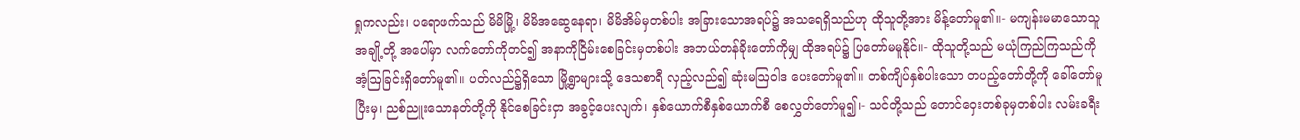ရှုကလည်း၊ ပရောဖက်သည် မိမိမြို့၊ မိမိအဆွေနေရာ၊ မိမိအိမ်မှတစ်ပါး အခြားသောအရပ်၌ အသရေရှိသည်ဟု ထိုသူတို့အား မိန့်တော်မူ၏။- မကျန်းမမာသောသူအချို့တို့ အပေါ်မှာ လက်တော်ကိုတင်၍ အနာကိုငြိမ်းစေခြင်းမှတစ်ပါး အဘယ်တန်ခိုးတော်ကိုမျှ ထိုအရပ်၌ ပြတော်မမူနိုင်။- ထိုသူတို့သည် မယုံကြည်ကြသည်ကို အံ့ဩခြင်းရှိတော်မူ၏။ ပတ်လည်၌ရှိသော မြို့ရွာများသို့ ဒေသစာရီ လှည့်လည်၍ ဆုံးမဩဝါဒ ပေးတော်မူ၏။ တစ်ကျိပ်နှစ်ပါးသော တပည့်တော်တို့ကို ခေါ်တော်မူပြီးမှ၊ ညစ်ညူးသောနတ်တို့ကို နိုင်စေခြင်းငှာ အခွင့်ပေးလျက်၊ နှစ်ယောက်စီနှစ်ယောက်စီ စေလွှတ်တော်မူ၍၊- သင်တို့သည် တောင်ဝှေးတစ်ခုမှတစ်ပါး လမ်းခရီး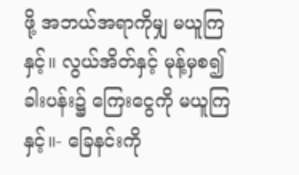ဖို့ အဘယ်အရာကိုမျှ မယူကြနှင့်။ လွယ်အိတ်နှင့် မုန့်မှစ၍ ခါးပန်း၌ ကြေးငွေကို မယူကြနှင့်။- ခြေနင်းကို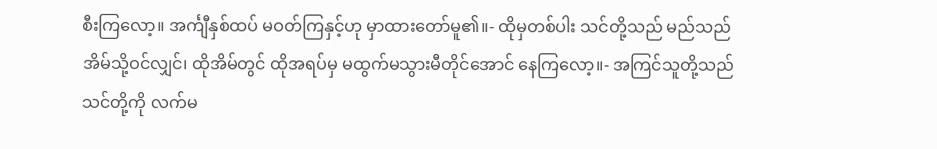စီးကြလော့။ အင်္ကျီနှစ်ထပ် မဝတ်ကြနှင့်ဟု မှာထားတော်မူ၏။- ထိုမှတစ်ပါး သင်တို့သည် မည်သည်အိမ်သို့ဝင်လျှင်၊ ထိုအိမ်တွင် ထိုအရပ်မှ မထွက်မသွားမီတိုင်အောင် နေကြလော့။- အကြင်သူတို့သည် သင်တို့ကို လက်မ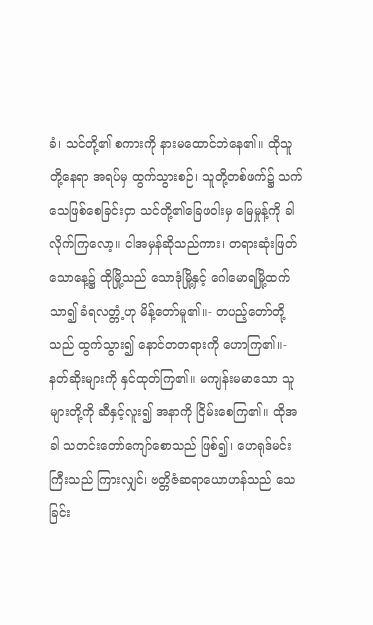ခံ၊ သင်တို့၏ စကားကို နားမထောင်ဘဲနေ၏။ ထိုသူတို့နေရာ အရပ်မှ ထွက်သွားစဉ်၊ သူတို့တစ်ဖက်၌ သက်သေဖြစ်စေခြင်းငှာ သင်တို့၏ခြေဖဝါးမှ မြေမှုန့်ကို ခါလိုက်ကြလော့။ ငါအမှန်ဆိုသည်ကား၊ တရားဆုံးဖြတ်သောနေ့၌ ထိုမြို့သည် သောဒုံမြို့နှင့် ဂေါမောရမြို့ထက် သာ၍ ခံရလတ္တံ့ဟု မိန့်တော်မူ၏။- တပည့်တော်တို့သည် ထွက်သွား၍ နောင်တတရားကို ဟောကြ၏။- နတ်ဆိုးများကို နှင်ထုတ်ကြ၏။ မကျန်းမမာသော သူများတို့ကို ဆီနှင့်လူး၍ အနာကို ငြိမ်းစေကြ၏။ ထိုအခါ သတင်းတော်ကျော်စောသည် ဖြစ်၍၊ ဟေရုဒ်မင်းကြီးသည် ကြားလျှင်၊ ဗတ္တိဇံဆရာယောဟန်သည် သေခြင်း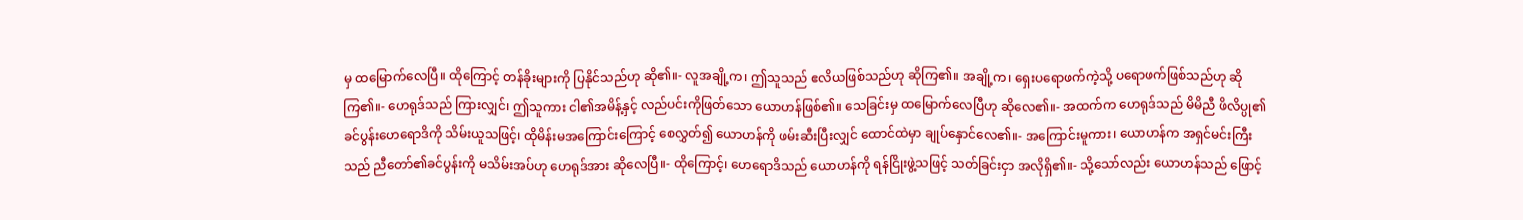မှ ထမြောက်လေပြီ။ ထိုကြောင့် တန်ခိုးများကို ပြနိုင်သည်ဟု ဆို၏။- လူအချို့က၊ ဤသူသည် ဧလိယဖြစ်သည်ဟု ဆိုကြ၏။ အချို့က၊ ရှေးပရောဖက်ကဲ့သို့ ပရောဖက်ဖြစ်သည်ဟု ဆိုကြ၏။- ဟေရုဒ်သည် ကြားလျှင်၊ ဤသူကား ငါ၏အမိန့်နှင့် လည်ပင်းကိုဖြတ်သော ယောဟန်ဖြစ်၏။ သေခြင်းမှ ထမြောက်လေပြီဟု ဆိုလေ၏။- အထက်က ဟေရုဒ်သည် မိမိညီ ဖိလိပ္ပု၏ ခင်ပွန်းဟေရောဒိကို သိမ်းယူသဖြင့်၊ ထိုမိန်းမအကြောင်းကြောင့် စေလွှတ်၍ ယောဟန်ကို ဖမ်းဆီးပြီးလျှင် ထောင်ထဲမှာ ချုပ်နှောင်လေ၏။- အကြောင်းမူကား၊ ယောဟန်က အရှင်မင်းကြီးသည် ညီတော်၏ခင်ပွန်းကို မသိမ်းအပ်ဟု ဟေရုဒ်အား ဆိုလေပြီ။- ထိုကြောင့်၊ ဟေရောဒိသည် ယောဟန်ကို ရန်ငြိုးဖွဲ့သဖြင့် သတ်ခြင်းငှာ အလိုရှိ၏။- သို့သော်လည်း ယောဟန်သည် ဖြောင့်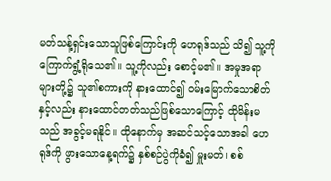မတ်သန့်ရှင်းသောသူဖြစ်ကြောင်းကို ဟေရုဒ်သည် သိ၍ သူ့ကို ကြောက်ရွံ့ရိုသေ၏။ သူ့ကိုလည်း စောင့်မ၏။ အမှုအရာများတို့၌ သူ၏စကားကို နားထောင်၍ ဝမ်းမြောက်သောစိတ်နှင့်လည်း နားထောင်တတ်သည်ဖြစ်သောကြောင့် ထိုမိန်းမသည် အခွင့်မရနိုင်။ ထိုနောက်မှ အဆင်သင့်သောအခါ ဟေရုဒ်ကို ဖွားသောနေ့ရက်၌ နှစ်စဉ်ပွဲကိုခံ၍ မှူးမတ်၊ စစ်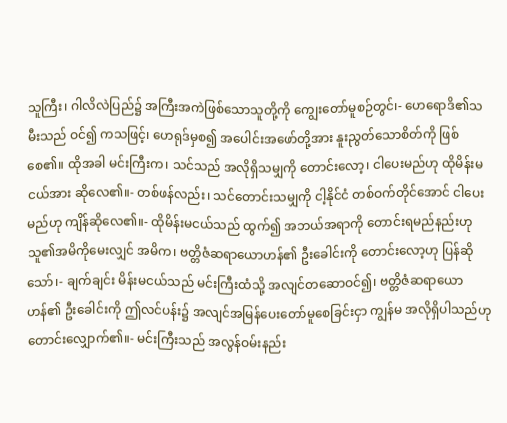သူကြီး၊ ဂါလိလဲပြည်၌ အကြီးအကဲဖြစ်သောသူတို့ကို ကျွေးတော်မူစဉ်တွင်၊- ဟေရောဒိ၏သမီးသည် ဝင်၍ ကသဖြင့်၊ ဟေရုဒ်မှစ၍ အပေါင်းအဖော်တို့အား နူးညွတ်သောစိတ်ကို ဖြစ်စေ၏။ ထိုအခါ မင်းကြီးက၊ သင်သည် အလိုရှိသမျှကို တောင်းလော့၊ ငါပေးမည်ဟု ထိုမိန်းမငယ်အား ဆိုလေ၏။- တစ်ဖန်လည်း၊ သင်တောင်းသမျှကို ငါ့နိုင်ငံ တစ်ဝက်တိုင်အောင် ငါပေးမည်ဟု ကျိန်ဆိုလေ၏။- ထိုမိန်းမငယ်သည် ထွက်၍ အဘယ်အရာကို တောင်းရမည်နည်းဟု သူ၏အမိကိုမေးလျှင် အမိက၊ ဗတ္တိဇံဆရာယောဟန်၏ ဦးခေါင်းကို တောင်းလော့ဟု ပြန်ဆိုသော်၊- ချက်ချင်း မိန်းမငယ်သည် မင်းကြီးထံသို့ အလျင်တဆောဝင်၍၊ ဗတ္တိဇံဆရာယောဟန်၏ ဦးခေါင်းကို ဤလင်ပန်း၌ အလျင်အမြန်ပေးတော်မူစေခြင်းငှာ ကျွန်မ အလိုရှိပါသည်ဟု တောင်းလျှောက်၏။- မင်းကြီးသည် အလွန်ဝမ်းနည်း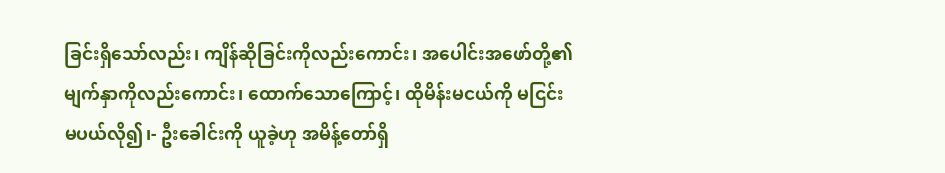ခြင်းရှိသော်လည်း၊ ကျိန်ဆိုခြင်းကိုလည်းကောင်း၊ အပေါင်းအဖော်တို့၏ မျက်နှာကိုလည်းကောင်း၊ ထောက်သောကြောင့်၊ ထိုမိန်းမငယ်ကို မငြင်းမပယ်လို၍၊- ဦးခေါင်းကို ယူခဲ့ဟု အမိန့်တော်ရှိ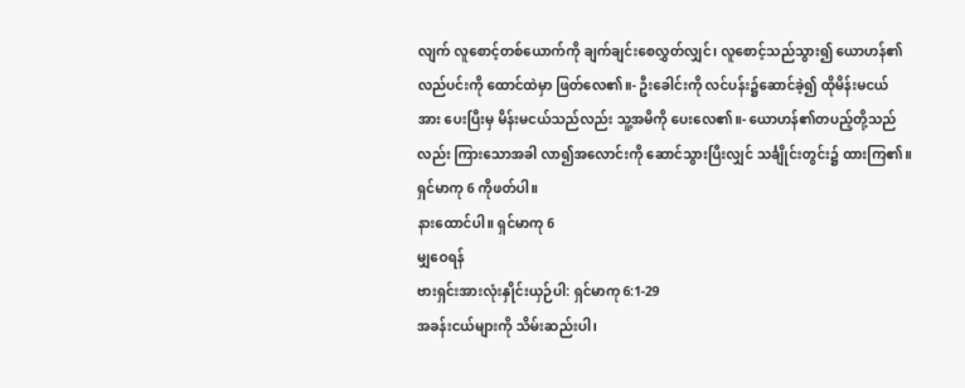လျက် လူစောင့်တစ်ယောက်ကို ချက်ချင်းစေလွှတ်လျှင်၊ လူစောင့်သည်သွား၍ ယောဟန်၏လည်ပင်းကို ထောင်ထဲမှာ ဖြတ်လေ၏။- ဦးခေါင်းကို လင်ပန်း၌ဆောင်ခဲ့၍ ထိုမိန်းမငယ်အား ပေးပြီးမှ မိန်းမငယ်သည်လည်း သူ့အမိကို ပေးလေ၏။- ယောဟန်၏တပည့်တို့သည်လည်း ကြားသောအခါ လာ၍အလောင်းကို ဆောင်သွားပြီးလျှင် သင်္ချိုင်းတွင်း၌ ထားကြ၏။
ရှင်မာကု 6 ကိုဖတ်ပါ။
နားထောင်ပါ။ ရှင်မာကု 6
မျှဝေရန်
ဗားရှင်းအားလုံးနှိုင်းယှဉ်ပါ: ရှင်မာကု 6:1-29
အခန်းငယ်များကို သိမ်းဆည်းပါ၊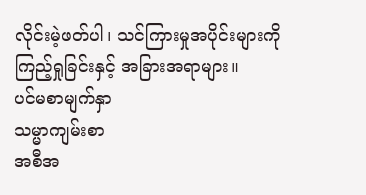လိုင်းမဲ့ဖတ်ပါ၊ သင်ကြားမှုအပိုင်းများကို ကြည့်ရှုခြင်းနှင့် အခြားအရာများ။
ပင်မစာမျက်နှာ
သမ္မာကျမ်းစာ
အစီအ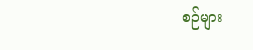စဉ်များ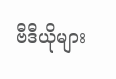ဗီဒီယိုများ